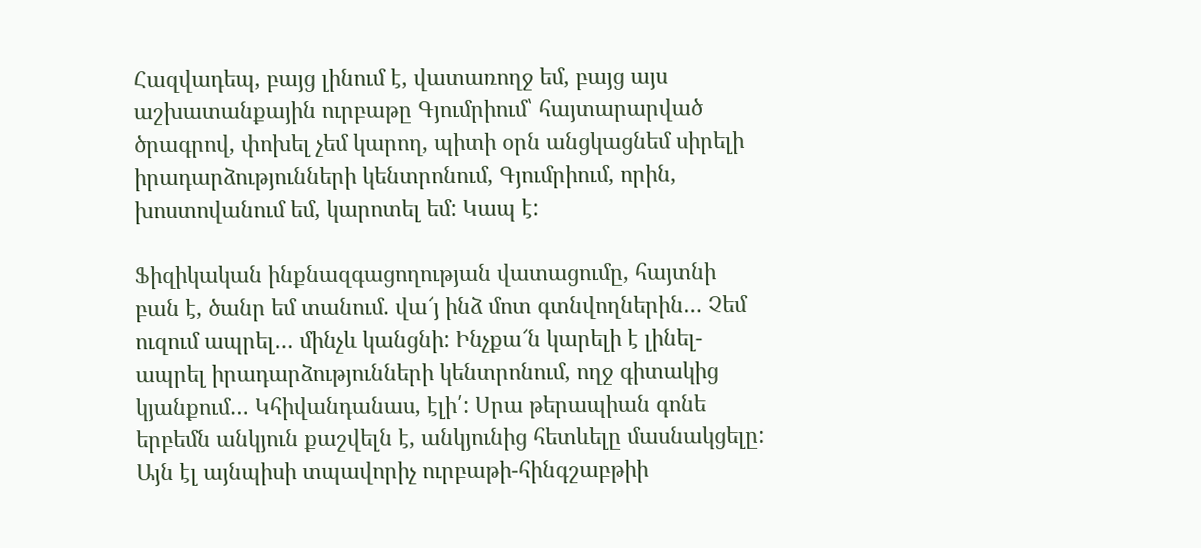Հազվադեպ, բայց լինում է, վատառողջ եմ, բայց այս աշխատանքային ուրբաթը Գյումրիում՝ հայտարարված ծրագրով, փոխել չեմ կարող, պիտի օրն անցկացնեմ սիրելի իրադարձությունների կենտրոնում, Գյումրիում, որին, խոստովանում եմ, կարոտել եմ: Կապ է:

Ֆիզիկական ինքնազգացողության վատացումը, հայտնի բան է, ծանր եմ տանում. վա՜յ ինձ մոտ գտնվողներին… Չեմ ուզում ապրել… մինչև կանցնի: Ինչքա՜ն կարելի է լինել-ապրել իրադարձությունների կենտրոնում, ողջ գիտակից կյանքում… Կհիվանդանաս, էլի՛: Սրա թերապիան գոնե երբեմն անկյուն քաշվելն է, անկյունից հետևելը մասնակցելը: Այն էլ այնպիսի տպավորիչ ուրբաթի-հինգշաբթիի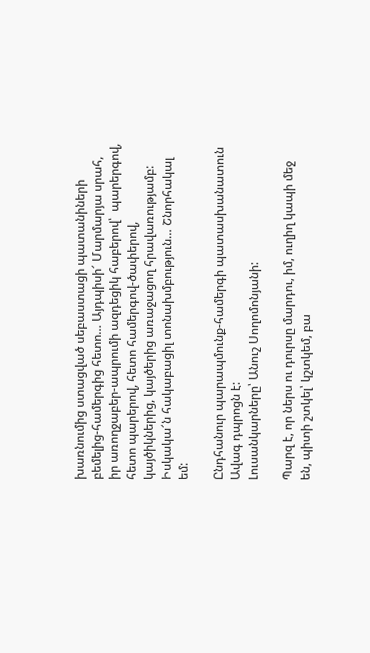խառնումից ստացված սեբաստացի պատանիների բեմելից-համերգից հետո… Այդպիսի՜ Մարմարյա սրահ, իր առողջաբեր-ապրումի ազդեցիկ հաբերով՝  պարերգով, հետո պարերով, հետո համերգով-ծափերով, կայծիկներից, կայծերից առաջացող հրավառությամբ: Իսկակա՜ն հակաբացիլ տոնախմբություն… Շնորհակալ եմ:

Ընդհանուր պարապմունք-համերգի պատասխանատուն Ավագ դպրոցն է:
Լուսանկարները՝ Անուշ Սողոմոնյանի:

Պարզ է, որ ներս ու դուրսը մարդու, իմ, ուղիղ կապի մեջ են, պիտի շտկել՝ կշտկեմ, բա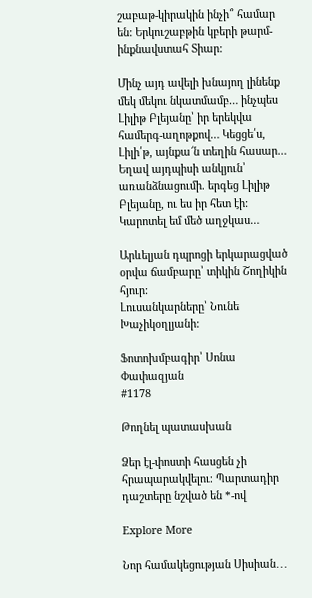շաբաթ-կիրակին ինչի՞ համար են: Երկուշաբթին կբերի թարմ-ինքնավստահ Տիար:

Մինչ այդ ավելի խնայող լինենք մեկ մեկու նկատմամբ… ինչպես Լիլիթ Բլեյանը՝ իր երեկվա համերգ-աղոթքով… Կեցցե՛ս, Լիլի՛թ, այնքա՜ն տեղին հասար… Եղավ այդպիսի անկյուն՝ առանձնացումի. երգեց Լիլիթ Բլեյանը, ու ես իր հետ էի:
Կարոտել եմ մեծ աղջկաս…

Արևելյան դպրոցի երկարացված օրվա ճամբարը՝ տիկին Շողիկին հյուր:
Լուսանկարները՝ Նունե Խաչիկօղլյանի:

Ֆոտոխմբագիր՝ Սոնա Փափազյան
#1178

Թողնել պատասխան

Ձեր էլ-փոստի հասցեն չի հրապարակվելու։ Պարտադիր դաշտերը նշված են *-ով

Explore More

Նոր համակեցության Սիսիան․․․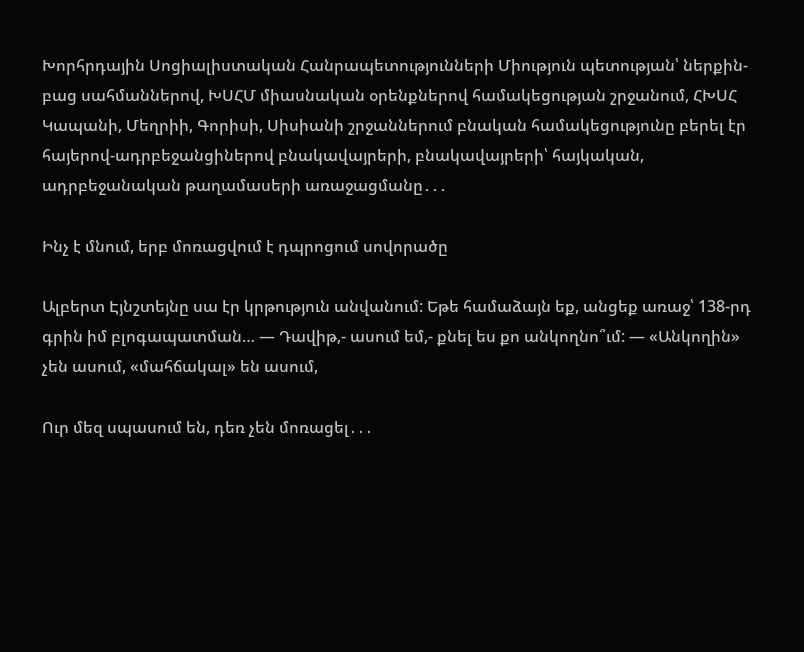Խորհրդային Սոցիալիստական Հանրապետությունների Միություն պետության՝ ներքին-բաց սահմաններով, ԽՍՀՄ միասնական օրենքներով համակեցության շրջանում, ՀԽՍՀ Կապանի, Մեղրիի, Գորիսի, Սիսիանի շրջաններում բնական համակեցությունը բերել էր հայերով-ադրբեջանցիներով բնակավայրերի, բնակավայրերի՝ հայկական, ադրբեջանական թաղամասերի առաջացմանը․․․

Ինչ է մնում, երբ մոռացվում է դպրոցում սովորածը

Ալբերտ Էյնշտեյնը սա էր կրթություն անվանում: Եթե համաձայն եք, անցեք առաջ՝ 138-րդ գրին իմ բլոգապատման… — Դավիթ,- ասում եմ,- քնել ես քո անկողնո՞ւմ: — «Անկողին» չեն ասում, «մահճակալ» են ասում,

Ուր մեզ սպասում են, դեռ չեն մոռացել․․․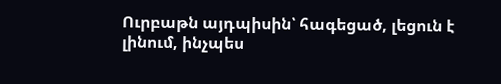Ուրբաթն այդպիսին՝ հագեցած, լեցուն է լինում, ինչպես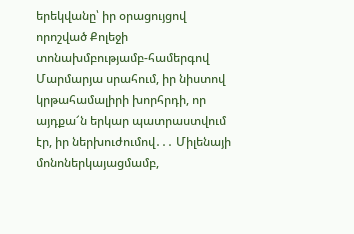երեկվանը՝ իր օրացույցով որոշված Քոլեջի տոնախմբությամբ-համերգով Մարմարյա սրահում, իր նիստով կրթահամալիրի խորհրդի, որ այդքա՜ն երկար պատրաստվում էր, իր ներխուժումով․․․ Միլենայի մոնոներկայացմամբ,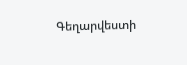Գեղարվեստի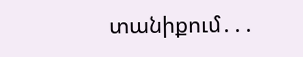տանիքում․․․